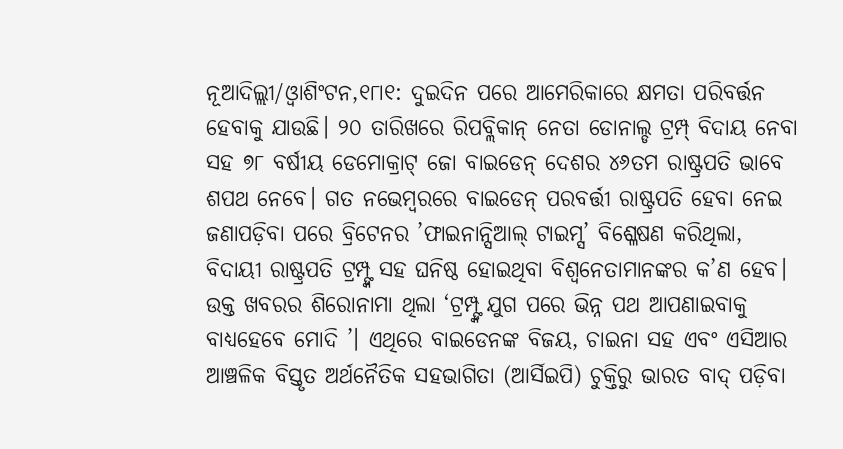ନୂଆଦିଲ୍ଲୀ/ଓ୍ବାଶିଂଟନ,୧୮ା୧: ଦୁଇଦିନ ପରେ ଆମେରିକାରେ କ୍ଷମତା ପରିବର୍ତ୍ତନ ହେବାକୁ ଯାଉଛି। ୨୦ ତାରିଖରେ ରିପବ୍ଲିକାନ୍ ନେତା ଡୋନାଲ୍ଡ ଟ୍ରମ୍ପ୍ ବିଦାୟ ନେବା ସହ ୭୮ ବର୍ଷୀୟ ଡେମୋକ୍ରାଟ୍ ଜୋ ବାଇଡେନ୍ ଦେଶର ୪୬ତମ ରାଷ୍ଟ୍ରପତି ଭାବେ ଶପଥ ନେବେ। ଗତ ନଭେମ୍ବରରେ ବାଇଡେନ୍ ପରବର୍ତ୍ତୀ ରାଷ୍ଟ୍ରପତି ହେବା ନେଇ ଜଣାପଡ଼ିବା ପରେ ବ୍ରିଟେନର ’ଫାଇନାନ୍ସିଆଲ୍ ଟାଇମ୍ସ’ ବିଶ୍ଳେଷଣ କରିଥିଲା, ବିଦାୟୀ ରାଷ୍ଟ୍ରପତି ଟ୍ରମ୍ପ୍ଙ୍କ ସହ ଘନିଷ୍ଠ ହୋଇଥିବା ବିଶ୍ୱନେତାମାନଙ୍କର କ’ଣ ହେବ। ଉକ୍ତ ଖବରର ଶିରୋନାମା ଥିଲା ‘ଟ୍ରମ୍ପ୍ଙ୍କ ଯୁଗ ପରେ ଭିନ୍ନ ପଥ ଆପଣାଇବାକୁ ବାଧ୍ୟହେବେ ମୋଦି ’। ଏଥିରେ ବାଇଡେନଙ୍କ ବିଜୟ, ଚାଇନା ସହ ଏବଂ ଏସିଆର ଆଞ୍ଚଳିକ ବିସ୍ତୃତ ଅର୍ଥନୈତିକ ସହଭାଗିତା (ଆର୍ସିଇପି) ଚୁକ୍ତିରୁ ଭାରତ ବାଦ୍ ପଡ଼ିବା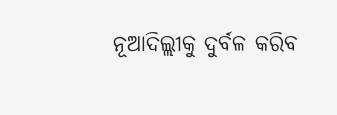ନୂଆଦିଲ୍ଲୀକୁ ଦୁର୍ବଳ କରିବ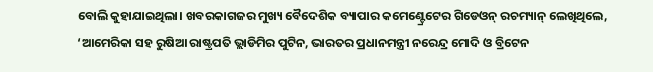ବୋଲି କୁହାଯାଇଥିଲା। ଖବରକାଗଜର ମୁଖ୍ୟ ବୈଦେଶିକ ବ୍ୟାପାର କମେଣ୍ଟ୍ରେଟେର ଗିଡେଓନ୍ ରଚମ୍ୟାନ୍ ଲେଖିଥିଲେ, ‘ଆମେରିକା ସହ ରୁଷିଆ ରାଷ୍ଟ୍ରପତି ଭ୍ଲାଡିମିର ପୁଟିନ, ଭାରତର ପ୍ରଧାନମନ୍ତ୍ରୀ ନରେନ୍ଦ୍ର ମୋଦି ଓ ବ୍ରିଟେନ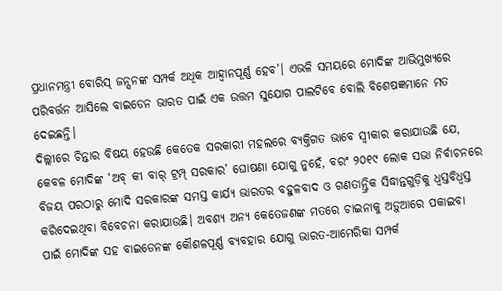ପ୍ରଧାନମନ୍ତ୍ରୀ ବୋରିସ୍ ଜନ୍ସନଙ୍କ ସମ୍ପର୍କ ଅଧିକ ଆହ୍ବାନପୂର୍ଣ୍ଣ ହେବ’। ଏଭଳି ସମୟରେ ମୋଦିଙ୍କ ଆଭିମୁଖ୍ୟରେ ପରିବର୍ତ୍ତନ ଆସିଲେ ବାଇଡେନ ଭାରତ ପାଇଁ ଏକ ଉତ୍ତମ ସୁଯୋଗ ପାଲଟିବେ ବୋଲି ବିଶେଷଜ୍ଞମାନେ ମତ ଦେଇଛନ୍ତି।
ଦିଲ୍ଲୀରେ ଚିନ୍ତାର ବିଷୟ ହେଉଛି କେତେକ ସରକାରୀ ମହଲରେ ବ୍ୟକ୍ତିଗତ ଭାବେ ସ୍ବୀକାର କରାଯାଉଛି ଯେ, କେବଳ ମୋଦିଙ୍କ ‘ଅବ୍ କୀ ବାର୍ ଟ୍ରମ୍ପ୍ ସରକାର’ ଘୋଷଣା ଯୋଗୁ ନୁହେଁ, ବରଂ ୨୦୧୯ ଲୋକ ସଭା ନିର୍ବାଚନରେ ବିଜୟ ପରଠାରୁ ମୋଦି ସରକାରଙ୍କ ସମସ୍ତ କାର୍ଯ୍ୟ ଭାରତର ବହୁଳବାଦ ଓ ଗଣତାନ୍ତ୍ରିକ ସିଦ୍ଧାନ୍ତଗୁଡ଼ିକୁ ଧ୍ୱସ୍ତବିଧ୍ୱସ୍ତ କରିଦେଇଥିବା ବିବେଚନା କରାଯାଉଛି। ଅବଶ୍ୟ ଅନ୍ୟ କେତେଜଣଙ୍କ ମତରେ ଚାଇନାକୁ ଅଡ଼ୁଆରେ ପକାଇବା ପାଇଁ ମୋଦିଙ୍କ ସହ ବାଇଡେନଙ୍କ କୌଶଳପୂର୍ଣ୍ଣ ବ୍ୟବହାର ଯୋଗୁ ଭାରତ-ଆମେରିକା ସମ୍ପର୍କ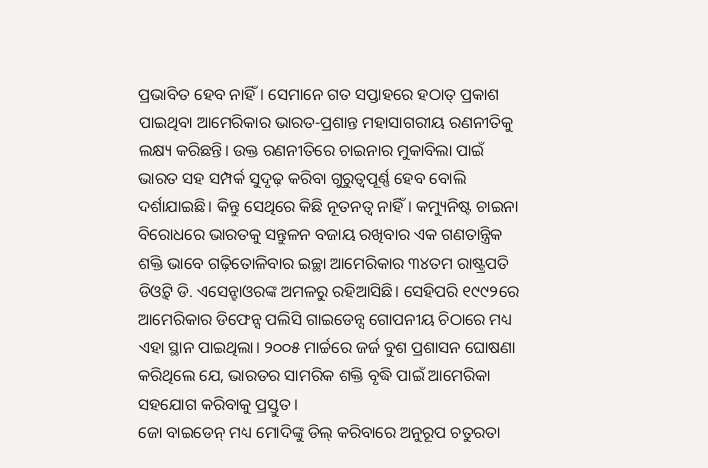ପ୍ରଭାବିତ ହେବ ନାହିଁ। ସେମାନେ ଗତ ସପ୍ତାହରେ ହଠାତ୍ ପ୍ରକାଶ ପାଇଥିବା ଆମେରିକାର ଭାରତ-ପ୍ରଶାନ୍ତ ମହାସାଗରୀୟ ରଣନୀତିକୁ ଲକ୍ଷ୍ୟ କରିଛନ୍ତି। ଉକ୍ତ ରଣନୀତିରେ ଚାଇନାର ମୁକାବିଲା ପାଇଁ ଭାରତ ସହ ସମ୍ପର୍କ ସୁଦୃଢ଼ କରିବା ଗୁରୁତ୍ୱପୂର୍ଣ୍ଣ ହେବ ବୋଲି ଦର୍ଶାଯାଇଛି। କିନ୍ତୁ ସେଥିରେ କିଛି ନୂତନତ୍ୱ ନାହିଁ। କମ୍ୟୁନିଷ୍ଟ ଚାଇନା ବିରୋଧରେ ଭାରତକୁ ସନ୍ତୁଳନ ବଜାୟ ରଖିବାର ଏକ ଗଣତାନ୍ତ୍ରିକ ଶକ୍ତି ଭାବେ ଗଢ଼ିତୋଳିବାର ଇଚ୍ଛା ଆମେରିକାର ୩୪ତମ ରାଷ୍ଟ୍ରପତି ଡିଓ୍ବିଟ୍ ଡି. ଏସେନ୍ହାଓରଙ୍କ ଅମଳରୁ ରହିଆସିଛି। ସେହିପରି ୧୯୯୨ରେ ଆମେରିକାର ଡିଫେନ୍ସ ପଲିସି ଗାଇଡେନ୍ସ ଗୋପନୀୟ ଚିଠାରେ ମଧ୍ୟ ଏହା ସ୍ଥାନ ପାଇଥିଲା। ୨୦୦୫ ମାର୍ଚ୍ଚରେ ଜର୍ଜ ବୁଶ ପ୍ରଶାସନ ଘୋଷଣା କରିଥିଲେ ଯେ, ଭାରତର ସାମରିକ ଶକ୍ତି ବୃଦ୍ଧି ପାଇଁ ଆମେରିକା ସହଯୋଗ କରିବାକୁ ପ୍ରସ୍ତୁତ।
ଜୋ ବାଇଡେନ୍ ମଧ୍ୟ ମୋଦିଙ୍କୁ ଡିଲ୍ କରିବାରେ ଅନୁରୂପ ଚତୁରତା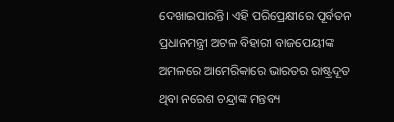ଦେଖାଇପାରନ୍ତି। ଏହି ପରିପ୍ରେକ୍ଷୀରେ ପୂର୍ବତନ ପ୍ରଧାନମନ୍ତ୍ରୀ ଅଟଳ ବିହାରୀ ବାଜପେୟୀଙ୍କ ଅମଳରେ ଆମେରିକାରେ ଭାରତର ରାଷ୍ଟ୍ରଦୂତ ଥିବା ନରେଶ ଚନ୍ଦ୍ରାଙ୍କ ମନ୍ତବ୍ୟ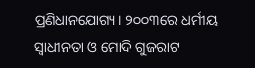ପ୍ରଣିଧାନଯୋଗ୍ୟ। ୨୦୦୩ରେ ଧର୍ମୀୟ ସ୍ବାଧୀନତା ଓ ମୋଦି ଗୁଜରାଟ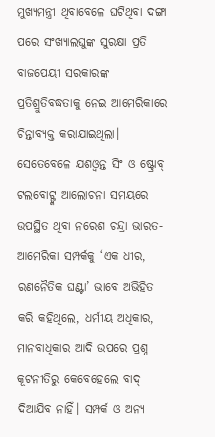ମୁଖ୍ୟମନ୍ତ୍ରୀ ଥିବାବେଳେ ଘଟିଥିବା ଦଙ୍ଗା ପରେ ସଂଖ୍ୟାଲଘୁଙ୍କ ସୁରକ୍ଷା ପ୍ରତି ବାଜପେୟୀ ସରକାରଙ୍କ ପ୍ରତିଶ୍ରୁତିବଦ୍ଧତାକୁ ନେଇ ଆମେରିକାରେ ଚିନ୍ତାବ୍ୟକ୍ତ କରାଯାଇଥିଲା। ସେତେବେଳେ ଯଶଓ୍ବନ୍ତ ସିଂ ଓ ଷ୍ଟ୍ରୋବ୍ ଟଲବୋଟ୍ଙ୍କ ଆଲୋଚନା ସମୟରେ ଉପସ୍ଥିତ ଥିବା ନରେଶ ଚନ୍ଦ୍ରା ଭାରତ-ଆମେରିକା ସମ୍ପର୍କକୁ ‘ଏକ ଧୀର, ରଣନୈତିକ ଘଣ୍ଟା’ ଭାବେ ଅଭିହିତ କରି କହିଥିଲେ, ଧର୍ମୀୟ ଅଧିକାର, ମାନବାଧିକାର ଆଦି ଉପରେ ପ୍ରଶ୍ନ କୂଟନୀତିରୁ କେବେହେଲେ ବାଦ୍ ଦିଆଯିବ ନାହିଁ। ସମ୍ପର୍କ ଓ ଅନ୍ୟ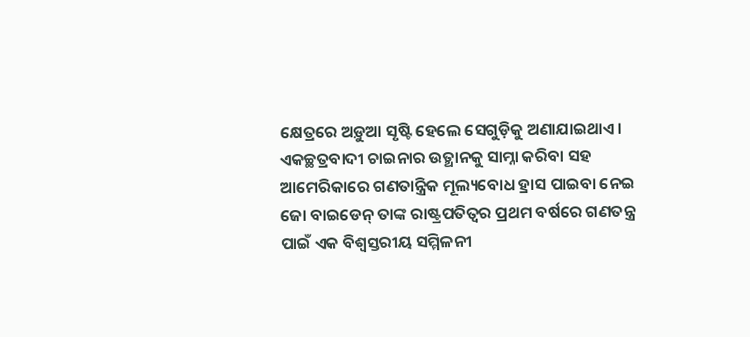କ୍ଷେତ୍ରରେ ଅଡ଼ୁଆ ସୃଷ୍ଟି ହେଲେ ସେଗୁଡ଼ିକୁ ଅଣାଯାଇଥାଏ।
ଏକଚ୍ଛତ୍ରବାଦୀ ଚାଇନାର ଉତ୍ଥାନକୁ ସାମ୍ନା କରିବା ସହ ଆମେରିକାରେ ଗଣତାନ୍ତ୍ରିକ ମୂଲ୍ୟବୋଧ ହ୍ରାସ ପାଇବା ନେଇ ଜୋ ବାଇଡେନ୍ ତାଙ୍କ ରାଷ୍ଟ୍ରପତିତ୍ୱର ପ୍ରଥମ ବର୍ଷରେ ଗଣତନ୍ତ୍ର ପାଇଁ ଏକ ବିଶ୍ୱସ୍ତରୀୟ ସମ୍ମିଳନୀ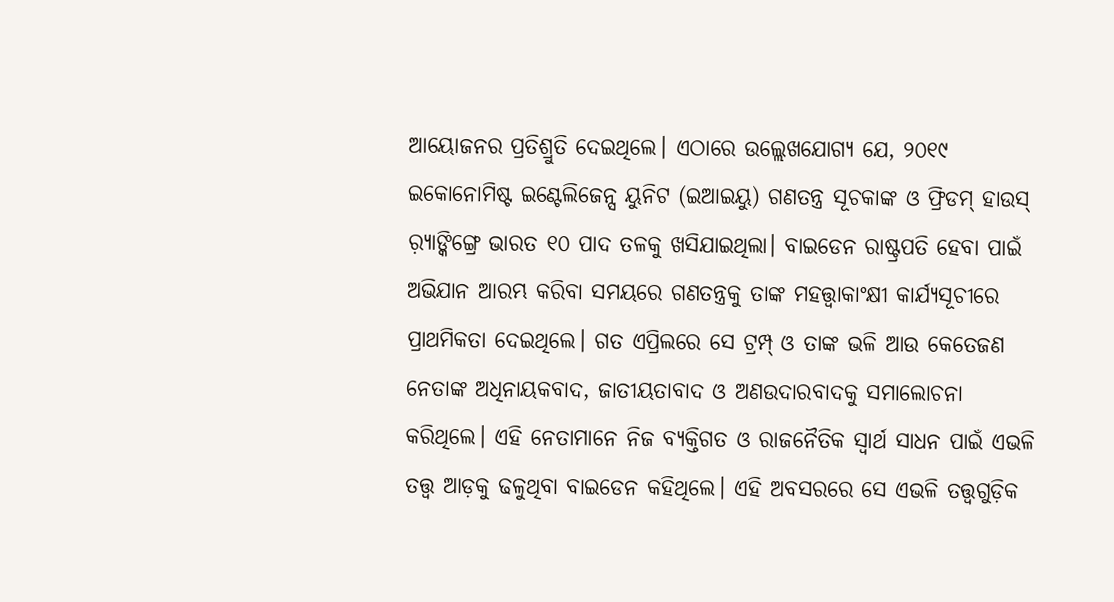ଆୟୋଜନର ପ୍ରତିଶ୍ରୁତି ଦେଇଥିଲେ। ଏଠାରେ ଉଲ୍ଲେଖଯୋଗ୍ୟ ଯେ, ୨୦୧୯ ଇକୋନୋମିଷ୍ଟ ଇଣ୍ଟେଲିଜେନ୍ସ ୟୁନିଟ (ଇଆଇୟୁ) ଗଣତନ୍ତ୍ର ସୂଚକାଙ୍କ ଓ ଫ୍ରିଡମ୍ ହାଉସ୍ ର଼୍ୟାଙ୍କିଙ୍ଗ୍ରେ ଭାରତ ୧୦ ପାଦ ତଳକୁ ଖସିଯାଇଥିଲା। ବାଇଡେନ ରାଷ୍ଟ୍ରପତି ହେବା ପାଇଁ ଅଭିଯାନ ଆରମ୍ଭ କରିବା ସମୟରେ ଗଣତନ୍ତ୍ରକୁ ତାଙ୍କ ମହତ୍ତ୍ୱାକାଂକ୍ଷୀ କାର୍ଯ୍ୟସୂଚୀରେ ପ୍ରାଥମିକତା ଦେଇଥିଲେ। ଗତ ଏପ୍ରିଲରେ ସେ ଟ୍ରମ୍ପ୍ ଓ ତାଙ୍କ ଭଳି ଆଉ କେତେଜଣ ନେତାଙ୍କ ଅଧିନାୟକବାଦ, ଜାତୀୟତାବାଦ ଓ ଅଣଉଦାରବାଦକୁ ସମାଲୋଚନା କରିଥିଲେ। ଏହି ନେତାମାନେ ନିଜ ବ୍ୟକ୍ତିଗତ ଓ ରାଜନୈତିକ ସ୍ବାର୍ଥ ସାଧନ ପାଇଁ ଏଭଳି ତତ୍ତ୍ୱ ଆଡ଼କୁ ଢଳୁଥିବା ବାଇଡେନ କହିଥିଲେ। ଏହି ଅବସରରେ ସେ ଏଭଳି ତତ୍ତ୍ୱଗୁଡ଼ିକ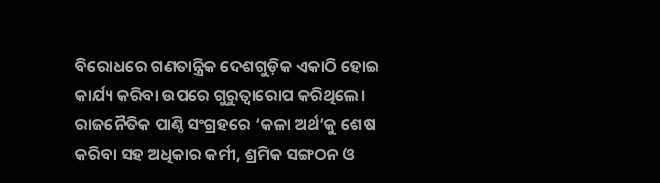ବିରୋଧରେ ଗଣତାନ୍ତ୍ରିକ ଦେଶଗୁଡ଼ିକ ଏକାଠି ହୋଇ କାର୍ଯ୍ୟ କରିବା ଉପରେ ଗୁରୁତ୍ୱାରୋପ କରିଥିଲେ। ରାଜନୈତିକ ପାଣ୍ଠି ସଂଗ୍ରହରେ ‘କଳା ଅର୍ଥ’କୁ ଶେଷ କରିବା ସହ ଅଧିକାର କର୍ମୀ, ଶ୍ରମିକ ସଙ୍ଗଠନ ଓ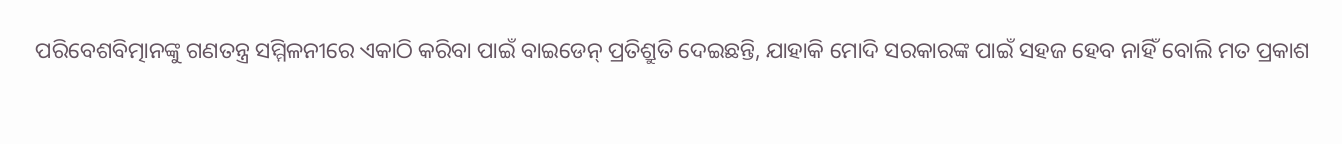ପରିବେଶବିତ୍ମାନଙ୍କୁ ଗଣତନ୍ତ୍ର ସମ୍ମିଳନୀରେ ଏକାଠି କରିବା ପାଇଁ ବାଇଡେନ୍ ପ୍ରତିଶ୍ରୁତି ଦେଇଛନ୍ତି, ଯାହାକି ମୋଦି ସରକାରଙ୍କ ପାଇଁ ସହଜ ହେବ ନାହିଁ ବୋଲି ମତ ପ୍ରକାଶ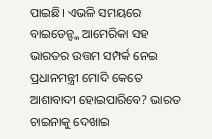ପାଇଛି। ଏଭଳି ସମୟରେ ବାଇଡେନ୍ଙ୍କ ଆମେରିକା ସହ ଭାରତର ଉତ୍ତମ ସମ୍ପର୍କ ନେଇ ପ୍ରଧାନମନ୍ତ୍ରୀ ମୋଦି କେତେ ଆଶାବାଦୀ ହୋଇପାରିବେ? ଭାରତ ଚାଇନାକୁ ଦେଖାଇ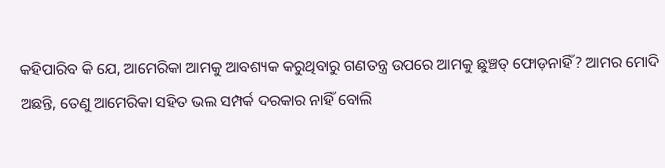କହିପାରିବ କି ଯେ, ଆମେରିକା ଆମକୁ ଆବଶ୍ୟକ କରୁଥିବାରୁ ଗଣତନ୍ତ୍ର ଉପରେ ଆମକୁ ଛୁଞ୍ଚତ୍ ଫୋଡ଼ନାହିଁ? ଆମର ମୋଦି ଅଛନ୍ତି, ତେଣୁ ଆମେରିକା ସହିତ ଭଲ ସମ୍ପର୍କ ଦରକାର ନାହିଁ ବୋଲି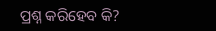ପ୍ରଶ୍ନ କରିହେବ କି?